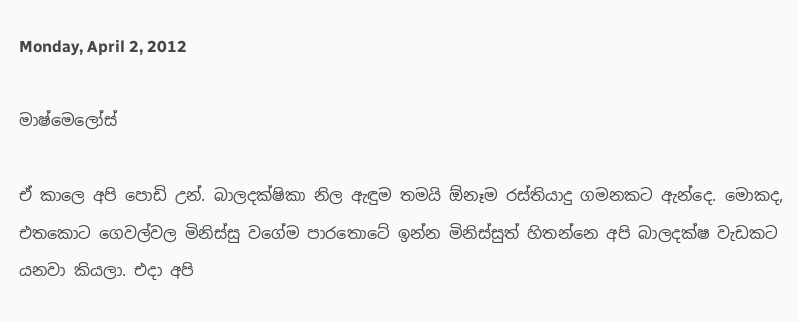Monday, April 2, 2012

මාෂ්මෙලෝස්

ඒ කාලෙ අපි පොඩි උන්. බාලදක්ෂිකා නිල ඇඳුම තමයි ඕනෑම රස්තියාදු ගමනකට ඇන්දෙ. මොකද, එතකොට ගෙවල්වල මිනිස්සු වගේම පාරතොටේ ඉන්න මිනිස්සුත් හිතන්නෙ අපි බාලදක්ෂ වැඩකට යනවා කියලා. එදා අපි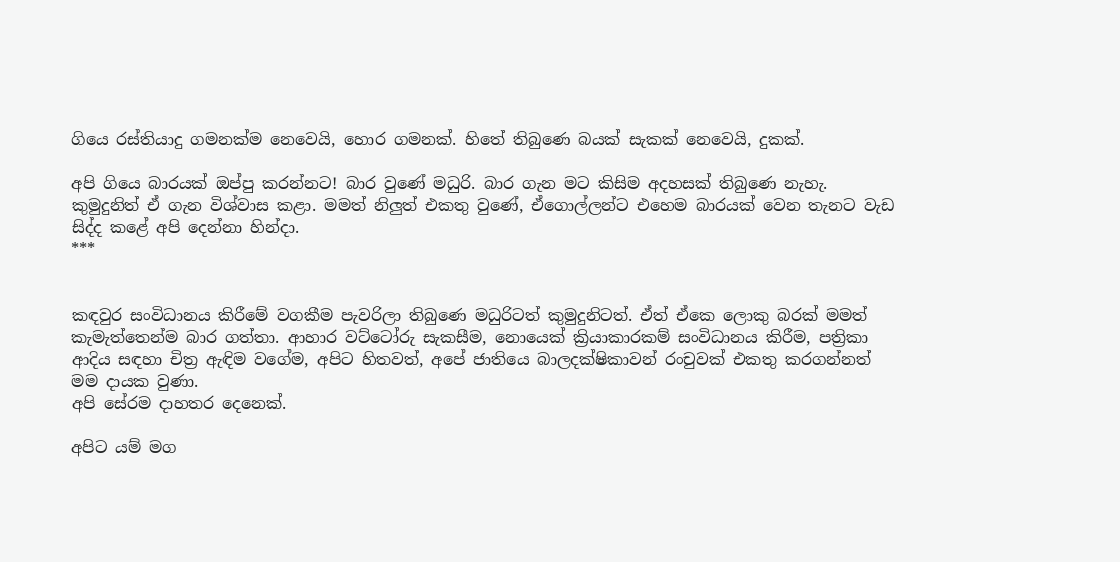ගියෙ රස්තියාදු ගමනක්ම නෙවෙයි, හොර ගමනක්. හිතේ තිබුණෙ බයක් සැකක් නෙවෙයි, දුකක්.

අපි ගියෙ බාරයක් ඔප්පු කරන්නට! බාර වුණේ මධුරි. බාර ගැන මට කිසිම අදහසක් තිබුණෙ නැහැ.  කුමුදුනිත් ඒ ගැන විශ්වාස කළා. මමත් නිලුත් එකතු වුණේ, ඒගොල්ලන්ට එහෙම බාරයක් වෙන තැනට වැඩ සිද්ද කළේ අපි දෙන්නා හින්දා.
***


කඳවුර සංවිධානය කිරීමේ වගකීම පැවරිලා තිබුණෙ මධුරිටත් කුමුදුනිටත්. ඒත් ඒකෙ ලොකු බරක් මමත් කැමැත්තෙන්ම බාර ගත්තා. ආහාර වට්ටෝරු සැකසීම, නොයෙක් ක්‍රියාකාරකම් සංවිධානය කිරීම, පත්‍රිකා ආදිය සඳහා චිත්‍ර ඇඳිම වගේම, අපිට හිතවත්, අපේ ජාතියෙ බාලදක්ෂිකාවන් රංචුවක් එකතු කරගන්නත් මම දායක වුණා.
අපි සේරම දාහතර දෙනෙක්.

අපිට යම් මග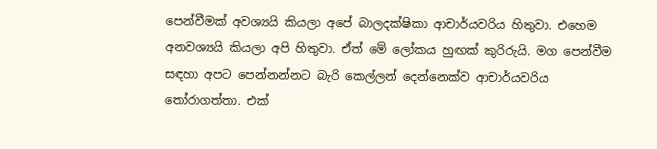පෙන්වීමක් අවශ්‍යයි කියලා අපේ බාලදක්ෂිකා ආචාර්යවරිය හිතුවා. එහෙම අනවශ්‍යයි කියලා අපි හිතුවා. ඒත් මේ ලෝකය හුඟක් කුරිරුයි. මග පෙන්වීම සඳහා අපට පෙන්නන්නට බැරි කෙල්ලන් දෙන්නෙක්ව ආචාර්යවරිය තෝරාගත්තා. එක්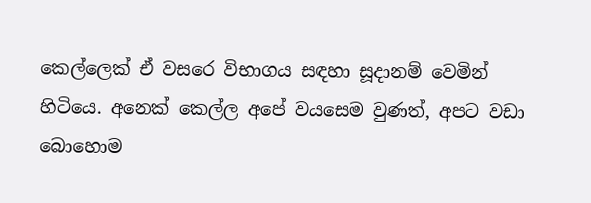කෙල්ලෙක් ඒ වසරෙ විභාගය සඳහා සූදානම් වෙමින් හිටියෙ. අනෙක් කෙල්ල අපේ වයසෙම වුණත්, අපට වඩා බොහොම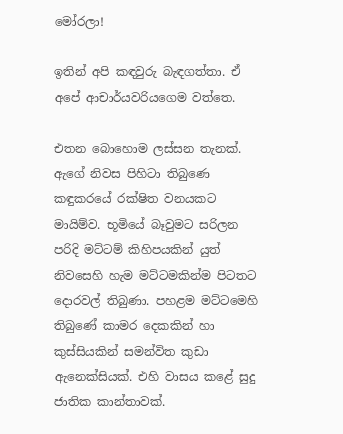මෝරලා!

ඉතින් අපි කඳවුරු බැඳගත්තා. ඒ අපේ ආචාර්යවරියගෙම වත්තෙ.

එතන බොහොම ලස්සන තැනක්. ඇගේ නිවස පිහිටා තිබුණෙ කඳුකරයේ රක්ෂිත වනයකට මායිම්ව. භූමියේ බෑවුමට සරිලන පරිදි මට්ටම් කිහිපයකින් යුත් නිවසෙහි හැම මට්ටමකින්ම පිටතට දොරවල් තිබුණා. පහළම මට්ටමෙහි තිබුණේ කාමර දෙකකින් හා කුස්සියකින් සමන්විත කුඩා ඇනෙක්සියක්. එහි වාසය කළේ සුදු ජාතික කාන්තාවක්.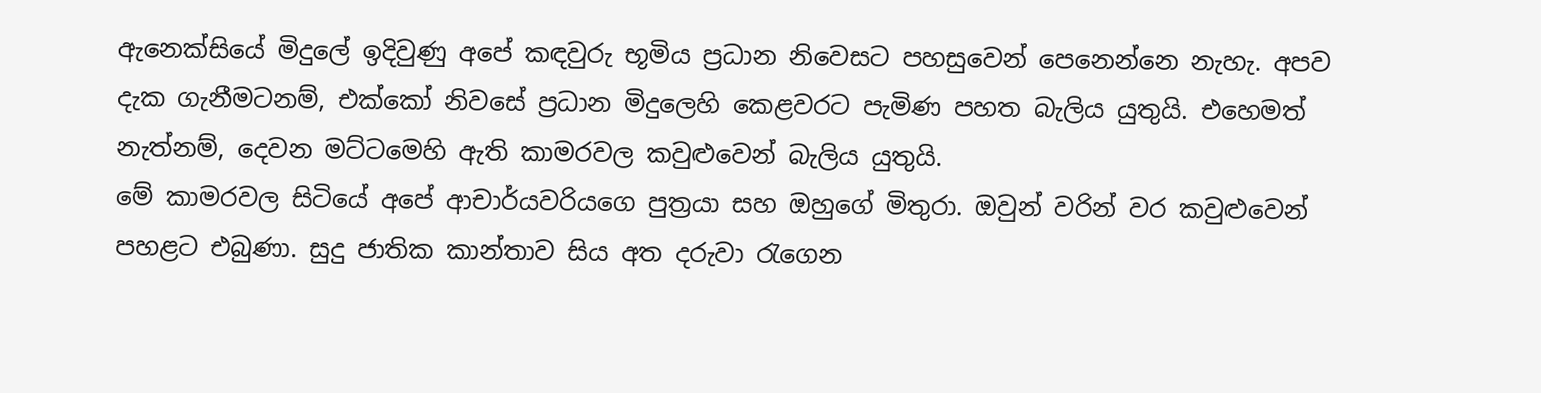ඇනෙක්සියේ මිදුලේ ඉදිවුණු අපේ කඳවුරු භූමිය ප්‍රධාන නිවෙසට පහසුවෙන් පෙනෙන්නෙ නැහැ. අපව දැක ගැනීමටනම්, එක්කෝ නිවසේ ප්‍රධාන මිදුලෙහි කෙළවරට පැමිණ පහත බැලිය යුතුයි. එහෙමත් නැත්නම්, දෙවන මට්ටමෙහි ඇති කාමරවල කවුළුවෙන් බැලිය යුතුයි.
මේ කාමරවල සිටියේ අපේ ආචාර්යවරියගෙ පුත්‍රයා සහ ඔහුගේ මිතුරා. ඔවුන් වරින් වර කවුළුවෙන් පහළට එබුණා. සුදු ජාතික කාන්තාව සිය අත දරුවා රැගෙන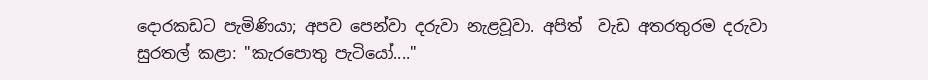දොරකඩට පැමිණියා; අපව පෙන්වා දරුවා නැළවූවා. අපිත්  වැඩ අතරතුරම දරුවා සුරතල් කළා: "කැරපොතු පැටියෝ...."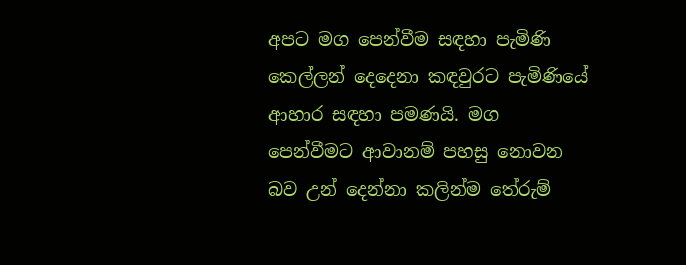අපට මග පෙන්වීම සඳහා පැමිණි කෙල්ලන් දෙදෙනා කඳවුරට පැමිණියේ ආහාර සඳහා පමණයි. මග පෙන්වීමට ආවානම් පහසු නොවන බව උන් දෙන්නා කලින්ම තේරුම්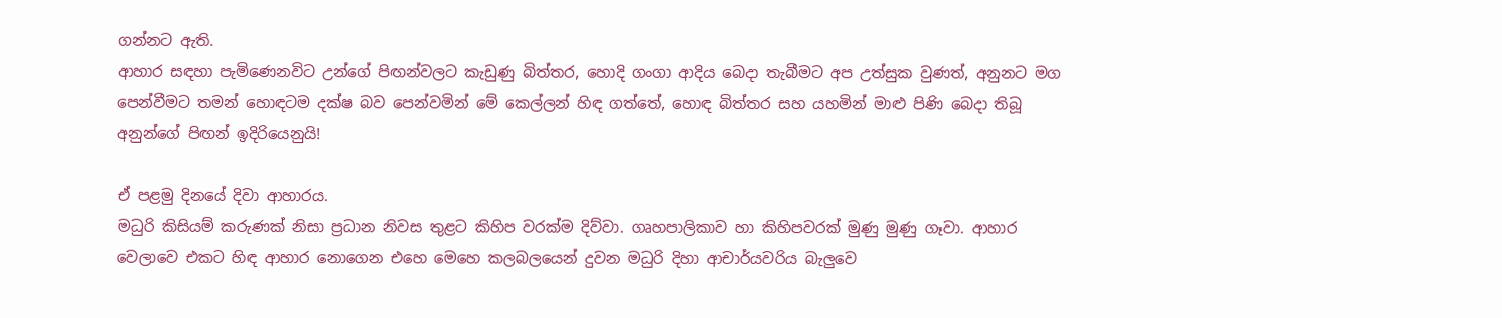ගන්නට ඇති.
ආහාර සඳහා පැමිණෙනවිට උන්ගේ පිඟන්වලට කැඩුණු බිත්තර, හොදි ගංගා ආදිය බෙදා තැබීමට අප උත්සුක වුණත්, අනුනට මග පෙන්වීමට තමන් හොඳටම දක්ෂ බව පෙන්වමින් මේ කෙල්ලන් හිඳ ගත්තේ, හොඳ බිත්තර සහ යහමින් මාළු පිණි බෙදා තිබූ අනුන්ගේ පිඟන් ඉදිරියෙනුයි!

ඒ පළමු දිනයේ දිවා ආහාරය.
මධුරි කිසියම් කරුණක් නිසා ප්‍රධාන නිවස තුළට කිහිප වරක්ම දිව්වා. ගෘහපාලිකාව හා කිහිපවරක් මුණු මුණු ගෑවා. ආහාර වෙලාවෙ එකට හිඳ ආහාර නොගෙන එහෙ මෙහෙ කලබලයෙන් දුවන මධුරි දිහා ආචාර්යවරිය බැලුවෙ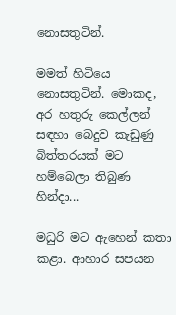නොසතුටින්.

මමත් හිටියෙ නොසතුටින්. මොකද, අර හතුරු කෙල්ලන් සඳහා බෙදුව කැඩුණු බිත්තරයක් මට හම්බෙලා තිබුණ හින්දා...

මධුරි මට ඇහෙන් කතා කළා. ආහාර සපයන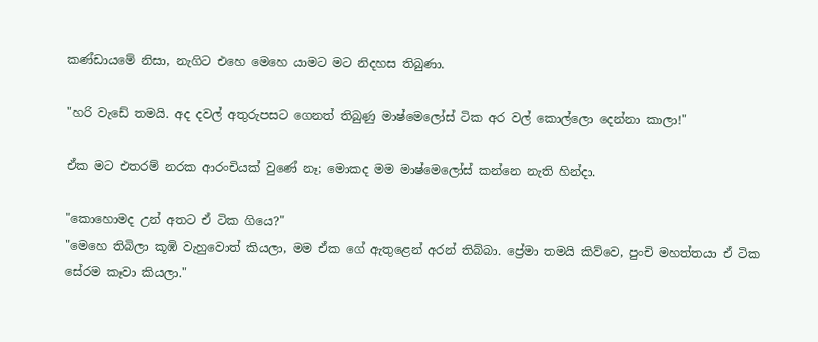කණ්ඩායමේ නිසා, නැගිට එහෙ මෙහෙ යාමට මට නිදහස තිබුණා.

"හරි වැඩේ තමයි. අද දවල් අතුරුපසට ගෙනත් තිබුණු මාෂ්මෙලෝස් ටික අර වල් කොල්ලො දෙන්නා කාලා!"

ඒක මට එතරම් නරක ආරංචියක් වුණේ නෑ; මොකද මම මාෂ්මෙලෝස් කන්නෙ නැති හින්දා.

"කොහොමද උන් අතට ඒ ටික ගියෙ?"
"මෙහෙ තිබිලා කූඹි වැහුවොත් කියලා, මම ඒක ගේ ඇතුළෙන් අරන් තිබ්බා. ප්‍රේමා තමයි කිව්වෙ, පුංචි මහත්තයා ඒ ටික සේරම කෑවා කියලා."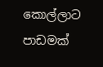කොල්ලාට පාඩමක්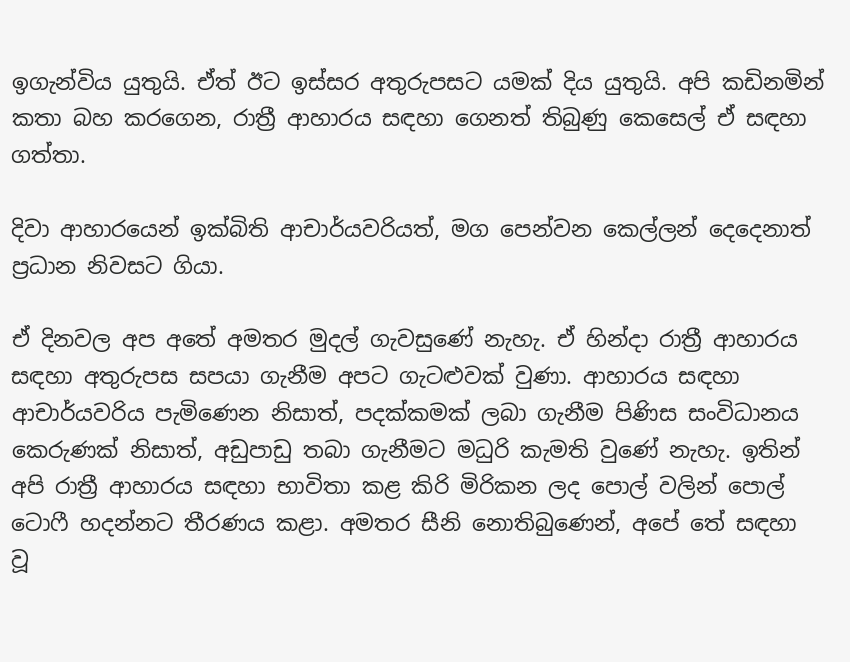ඉගැන්විය යුතුයි. ඒත් ඊට ඉස්සර අතුරුපසට යමක් දිය යුතුයි. අපි කඩිනමින් කතා බහ කරගෙන, රාත්‍රී ආහාරය සඳහා ගෙනත් තිබුණු කෙසෙල් ඒ සඳහා ගත්තා.

දිවා ආහාරයෙන් ඉක්බිති ආචාර්යවරියත්, මග පෙන්වන කෙල්ලන් දෙදෙනාත් ප්‍රධාන නිවසට ගියා.

ඒ දිනවල අප අතේ අමතර මුදල් ගැවසුණේ නැහැ. ඒ හින්දා රාත්‍රී ආහාරය සඳහා අතුරුපස සපයා ගැනීම අපට ගැටළුවක් වුණා. ආහාරය සඳහා ආචාර්යවරිය පැමිණෙන නිසාත්, පදක්කමක් ලබා ගැනීම පිණිස සංවිධානය කෙරුණක් නිසාත්, අඩුපාඩු තබා ගැනීමට මධුරි කැමති වුණේ නැහැ. ඉතින් අපි රාත්‍රී ආහාරය සඳහා භාවිතා කළ කිරි මිරිකන ලද පොල් වලින් පොල් ටොෆී හදන්නට තීරණය කළා. අමතර සීනි නොතිබුණෙන්, අපේ තේ සඳහා වූ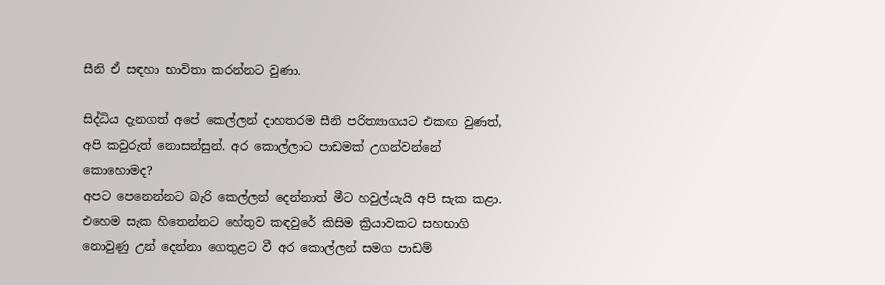සීනි ඒ සඳහා භාවිතා කරන්නට වුණා.

සිද්ධිය දැනගත් අපේ කෙල්ලන් දාහතරම සීනි පරිත්‍යාගයට එකඟ වුණත්, අපි කවුරුත් නොසන්සුන්. අර කොල්ලාට පාඩමක් උගන්වන්නේ කොහොමද?
අපට පෙනෙන්නට බැරි කෙල්ලන් දෙන්නාත් මීට හවුල්යැයි අපි සැක කළා. එහෙම සැක හිතෙන්නට හේතුව කඳවුරේ කිසිම ක්‍රියාවකට සහභාගි නොවුණු උන් දෙන්නා ගෙතුළට වී අර කොල්ලන් සමග පාඩම්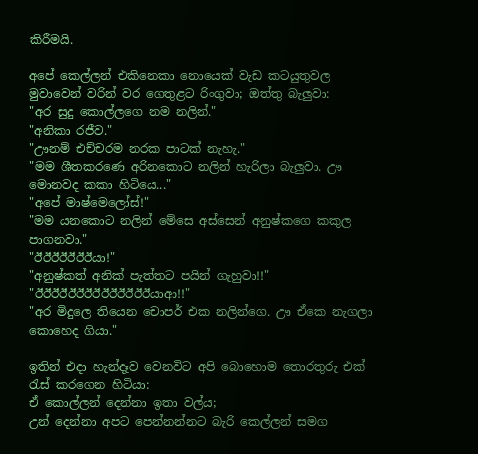කිරීමයි.

අපේ කෙල්ලන් එකිනෙකා නොයෙක් වැඩ කටයුතුවල මුවාවෙන් වරින් වර ගෙතුළට රිංගුවා; ඔත්තු බැලුවා:
"අර සුදු කොල්ලගෙ නම නලින්."
"අනිකා රජීව."
"ඌනම් එච්චරම නරක පාටක් නැහැ."
"මම ශීතකරණෙ අරිනකොට නලින් හැරිලා බැලුවා. ඌ මොනවද කකා හිටියෙ..."
"අපේ මාෂ්මෙලෝස්!"
"මම යනකොට නලින් මේසෙ අස්සෙන් අනුෂ්කගෙ කකුල පාගනවා."
"ඊඊඊඊඊඊඊයා!"
"අනුෂ්කත් අනික් පැත්තට පයින් ගැහුවා!!"
"ඊඊඊඊඊඊඊඊඊඊඊඊඊඊයාආ!!"
"අර මිදුලෙ තියෙන චොපර් එක නලින්ගෙ. ඌ ඒකෙ නැගලා කොහෙද ගියා."

ඉතින් එදා හැන්දෑව වෙනවිට අපි බොහොම තොරතුරු එක්‍ රැස් කරගෙන හිටියා:
ඒ කොල්ලන් දෙන්නා ඉතා වල්ය;
උන් දෙන්නා අපට පෙන්නන්නට බැරි කෙල්ලන් සමග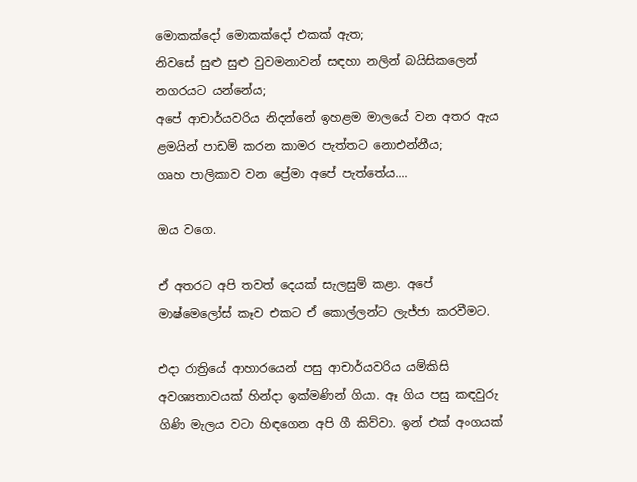මොකක්දෝ මොකක්දෝ එකක් ඇත;
නිවසේ සුළු සුළු වුවමනාවන් සඳහා නලින් බයිසිකලෙන් නගරයට යන්නේය;
අපේ ආචාර්යවරිය නිදන්නේ ඉහළම මාලයේ වන අතර ඇය ළමයින් පාඩම් කරන කාමර පැත්තට නොඑන්නීය;
ගෘහ පාලිකාව වන ප්‍රේමා අපේ පැත්තේය....

ඔය වගෙ.

ඒ අතරට අපි තවත් දෙයක් සැලසුම් කළා. අපේ මාෂ්මෙලෝස් කෑව එකට ඒ කොල්ලන්ට ලැජ්ජා කරවීමට.

එදා රාත්‍රියේ ආහාරයෙන් පසු ආචාර්යවරිය යම්කිසි අවශ්‍යතාවයක් හින්දා ඉක්මණින් ගියා. ඈ ගිය පසු කඳවුරු ගිණි මැලය වටා හිඳගෙන අපි ගී කිව්වා. ඉන් එක් අංගයක්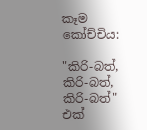කෑම කෝච්චිය:

"කිරි-බත්, කිරි-බත්, කිරි-බත්" එක්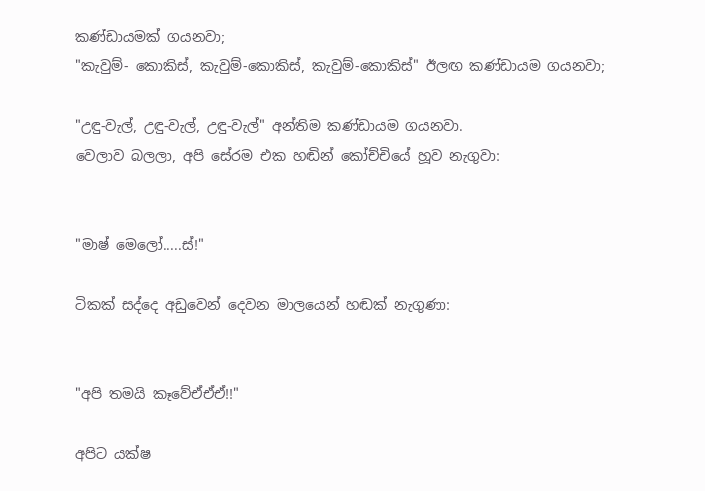කණ්ඩායමක් ගයනවා;
"කැවුම්- කොකිස්, කැවුම්-කොකිස්, කැවුම්-කොකිස්" ඊලඟ කණ්ඩායම ගයනවා;

"උඳු-වැල්, උඳු-වැල්, උඳු-වැල්" අන්තිම කණ්ඩායම ගයනවා.
වෙලාව බලලා, අපි සේරම එක හඬින් කෝච්චියේ හූව නැගුවා:


"මාෂ් මෙලෝ.....ස්!"

ටිකක් සද්දෙ අඩුවෙන් දෙවන මාලයෙන් හඬක් නැගුණා:


"අපි තමයි කෑවේඒඒඒ!!"

අපිට යක්ෂ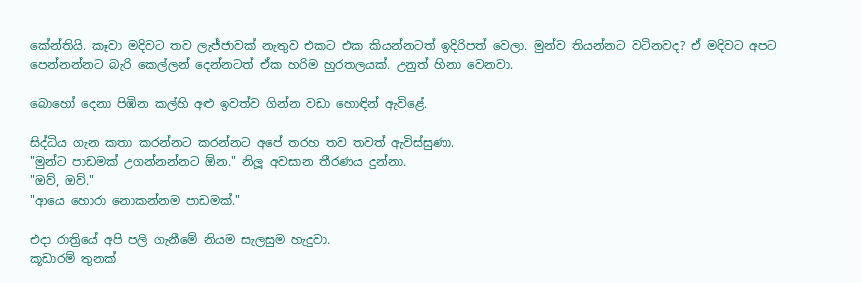කේන්තියි. කෑවා මදිවට තව ලැජ්ජාවක් නැතුව එකට එක කියන්නටත් ඉදිරිපත් වෙලා. මුන්ව තියන්නට වටිනවද? ඒ මදිවට අපට පෙන්නන්නට බැරි කෙල්ලන් දෙන්නටත් ඒක හරිම හුරතලයක්. උනුත් හිනා වෙනවා.

බොහෝ දෙනා පිඹින කල්හි අළු ඉවත්ව ගින්න වඩා හොඳින් ඇවිළේ.

සිද්ධිය ගැන කතා කරන්නට කරන්නට අපේ තරහ තව තවත් ඇවිස්සුණා.
"මුන්ට පාඩමක් උගන්නන්නට ඕන." නිලූ අවසාන තීරණය දුන්නා.
"ඔව්, ඔව්."
"ආයෙ හොරා නොකන්නම පාඩමක්."

එදා රාත්‍රියේ අපි පලි ගැනීමේ නියම සැලසුම හැදුවා.
කූඩාරම් තුනක්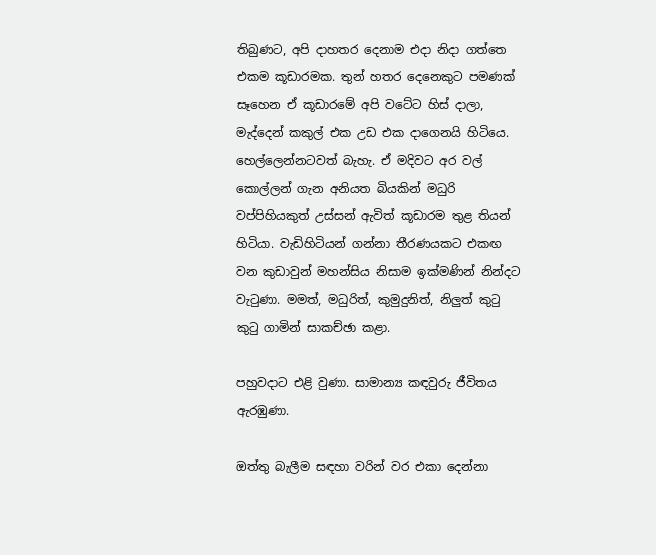තිබුණට, අපි දාහතර දෙනාම එදා නිදා ගත්තෙ එකම කූඩාරමක. තුන් හතර දෙනෙකුට පමණක් සෑහෙන ඒ කූඩාරමේ අපි වටේට හිස් දාලා, මැද්දෙන් කකුල් එක උඩ එක දාගෙනයි හිටියෙ. හෙල්ලෙන්නටවත් බැහැ. ඒ මදිවට අර වල් කොල්ලන් ගැන අනියත බියකින් මධුරි වප්පිහියකුත් උස්සන් ඇවිත් කූඩාරම තුළ තියන් හිටියා. වැඩිහිටියන් ගන්නා තීරණයකට එකඟ වන කුඩාවුන් මහන්සිය නිසාම ඉක්මණින් නින්දට වැටුණා. මමත්, මධුරිත්, කුමුදුනිත්, නිලුත් කුටු කුටු ගාමින් සාකච්ඡා කළා.

පහුවදාට එළි වුණා. සාමාන්‍ය කඳවුරු ජීවිතය ඇරඹුණා.

ඔත්තු බැලීම සඳහා වරින් වර එකා දෙන්නා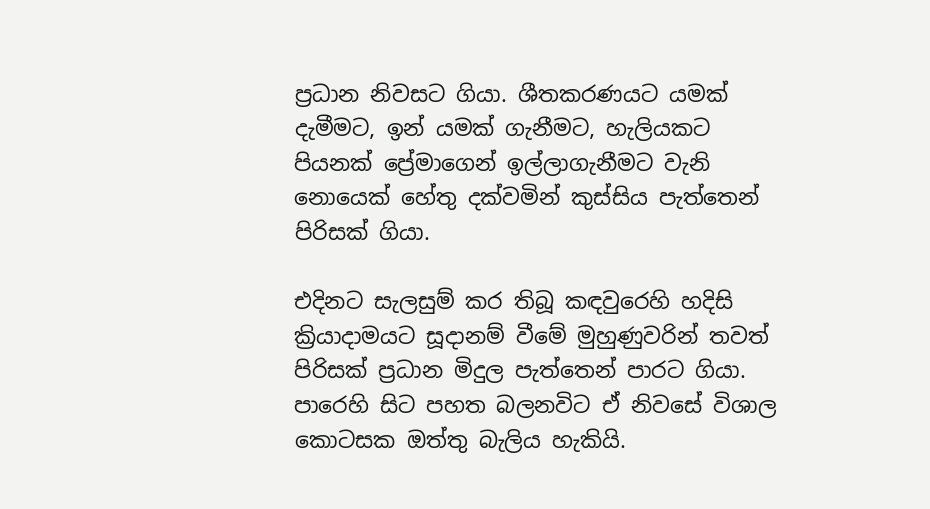ප්‍රධාන නිවසට ගියා. ශීතකරණයට යමක් දැමීමට, ඉන් යමක් ගැනීමට, හැලියකට පියනක් ප්‍රේමාගෙන් ඉල්ලාගැනීමට වැනි නොයෙක් හේතු දක්වමින් කුස්සිය පැත්තෙන් පිරිසක් ගියා.

එදිනට සැලසුම් කර තිබූ කඳවුරෙහි හදිසි ක්‍රියාදාමයට සූදානම් වීමේ මුහුණුවරින් තවත් පිරිසක් ප්‍රධාන මිදුල පැත්තෙන් පාරට ගියා. පාරෙහි සිට පහත බලනවිට ඒ නිවසේ විශාල කොටසක ඔත්තු බැලිය හැකියි.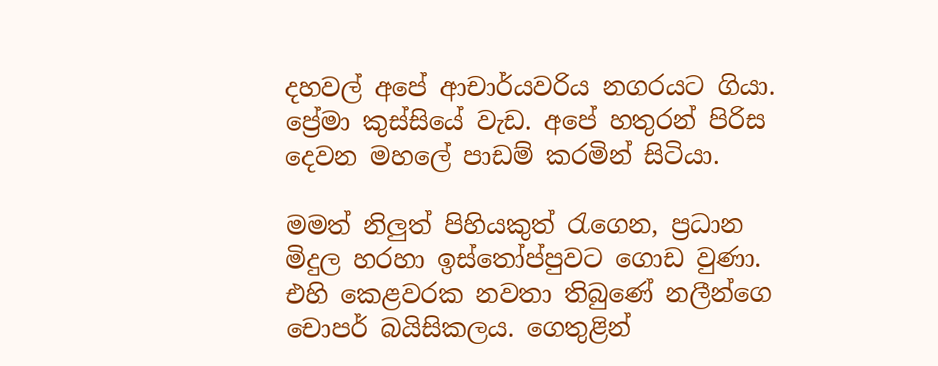දහවල් අපේ ආචාර්යවරිය නගරයට ගියා. ප්‍රේමා කුස්සියේ වැඩ. අපේ හතුරන් පිරිස දෙවන මහලේ පාඩම් කරමින් සිටියා.

මමත් නිලුත් පිහියකුත් රැගෙන, ප්‍රධාන මිදුල හරහා ඉස්තෝප්පුවට ගොඩ වුණා. එහි කෙළවරක නවතා තිබුණේ නලීන්ගෙ චොපර් බයිසිකලය. ගෙතුළින්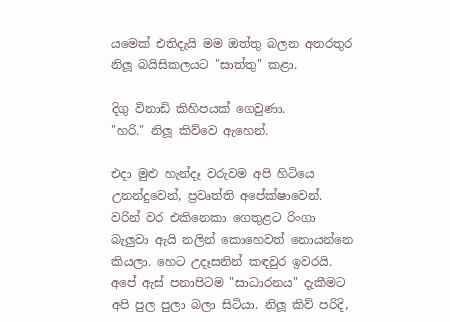යමෙක් එතිදැයි මම ඔත්තු බලන අතරතුර නිලූ බයිසිකලයට "සාත්තු" කළා.

දිගු විනාඩි කිහිපයක් ගෙවුණා.
"හරි." නිලූ කිව්වෙ ඇහෙන්.

එදා මුළු හැන්දෑ වරුවම අපි හිටියෙ උනන්දුවෙන්, ප්‍රවෘත්ති අපේක්ෂාවෙන්. වරින් වර එකිනෙකා ගෙතුළට රිංගා බැලුවා ඇයි නලින් කොහෙවත් නොයන්නෙ කියලා. හෙට උදෑසනින් කඳවුර ඉවරයි. අපේ ඇස් පනාපිටම "සාධාරනය" දැකීමට අපි පුල පුලා බලා සිටියා. නිලූ කිව් පරිදි,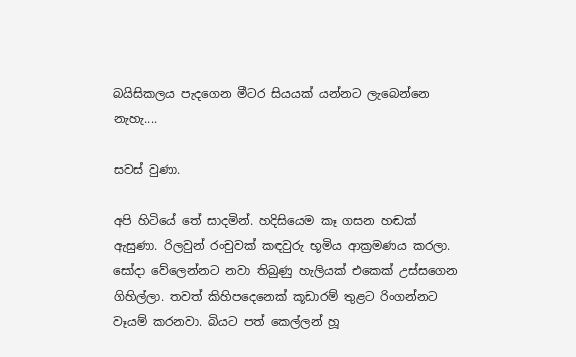බයිසිකලය පැදගෙන මීටර සියයක් යන්නට ලැබෙන්නෙ නැහැ....

සවස් වුණා.

අපි හිටියේ තේ සාදමින්. හදිසියෙම කෑ ගසන හඬක් ඇසුණා. රිලවුන් රංචුවක් කඳවුරු භූමිය ආක්‍රමණය කරලා. සෝදා වේලෙන්නට නවා තිබුණු හැලියක් එකෙක් උස්සගෙන ගිහිල්ලා. තවත් කිහිපදෙනෙක් කූඩාරම් තුළට රිංගන්නට වෑයම් කරනවා. බියට පත් කෙල්ලන් හූ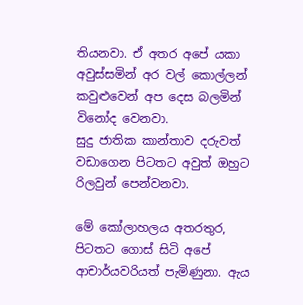තියනවා. ඒ අතර අපේ යකා අවුස්සමින් අර වල් කොල්ලන් කවුළුවෙන් අප දෙස බලමින් විනෝද වෙනවා.
සුදු ජාතික කාන්තාව දරුවත් වඩාගෙන පිටතට අවුත් ඔහුට රිලවුන් පෙන්වනවා.

මේ කෝලාහලය අතරතුර, පිටතට ගොස් සිටි අපේ ආචාර්යවරියත් පැමිණුනා. ඇය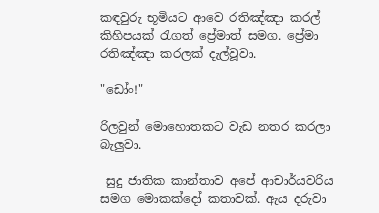කඳවුරු භූමියට ආවෙ රතිඤ්ඤා කරල් කිහිපයක් රැගත් ප්‍රේමාත් සමග. ප්‍රේමා රතිඤ්ඤා කරලක් දැල්වූවා.

"ඩෝං!"

රිලවුන් මොහොතකට වැඩ නතර කරලා බැලුවා.

 සුදු ජාතික කාන්තාව අපේ ආචාර්යවරිය සමග මොකක්දෝ කතාවක්. ඇය දරුවා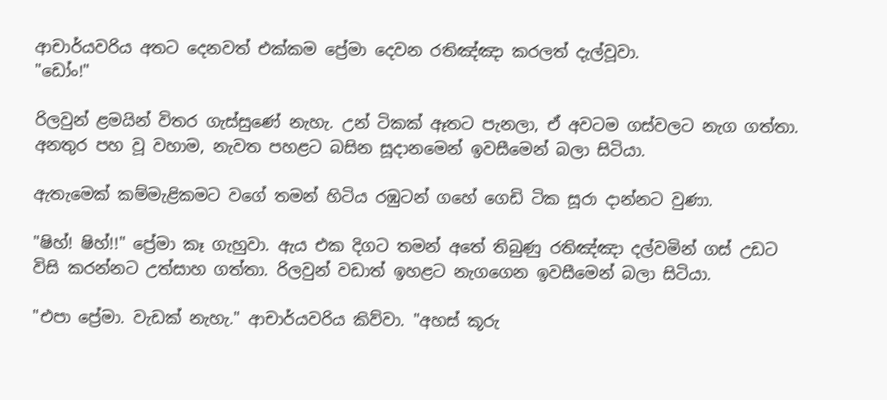ආචාර්යවරිය අතට දෙනවත් එක්කම ප්‍රේමා දෙවන රතිඤ්ඤා කරලත් දැල්වූවා.
"ඩෝං!"

රිලවුන් ළමයින් විතර ගැස්සුණේ නැහැ. උන් ටිකක් ඈතට පැනලා, ඒ අවටම ගස්වලට නැග ගත්තා. අනතුර පහ වූ වහාම, නැවත පහළට බසින සූදානමෙන් ඉවසීමෙන් බලා සිටියා.

ඇතැමෙක් කම්මැළිකමට වගේ තමන් හිටිය රඹුටන් ගහේ ගෙඩි ටික සූරා දාන්නට වුණා.

"ෂිහ්! ෂිහ්!!" ප්‍රේමා කෑ ගැහුවා. ඇය එක දිගට තමන් අතේ තිබුණු රතිඤ්ඤා දල්වමින් ගස් උඩට විසි කරන්නට උත්සාහ ගත්තා. රිලවුන් වඩාත් ඉහළට නැගගෙන ඉවසීමෙන් බලා සිටියා.

"එපා ප්‍රේමා. වැඩක් නැහැ." ආචාර්යවරිය කිව්වා. "අහස් කූරු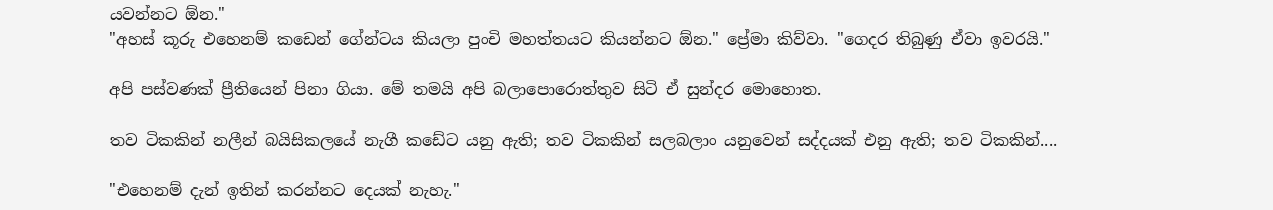යවන්නට ඕන."
"අහස් කූරු එහෙනම් කඩෙන් ගේන්ටය කියලා පුංචි මහත්තයට කියන්නට ඕන." ප්‍රේමා කිව්වා. "ගෙදර තිබුණු ඒවා ඉවරයි."

අපි පස්වණක් ප්‍රීතියෙන් පිනා ගියා. මේ තමයි අපි බලාපොරොත්තුව සිටි ඒ සුන්දර මොහොත.

තව ටිකකින් නලීන් බයිසිකලයේ නැගී කඩේට යනු ඇති; තව ටිකකින් සලබලාං යනුවෙන් සද්දයක් එනු ඇති; තව ටිකකින්....

"එහෙනම් දැන් ඉතින් කරන්නට දෙයක් නැහැ."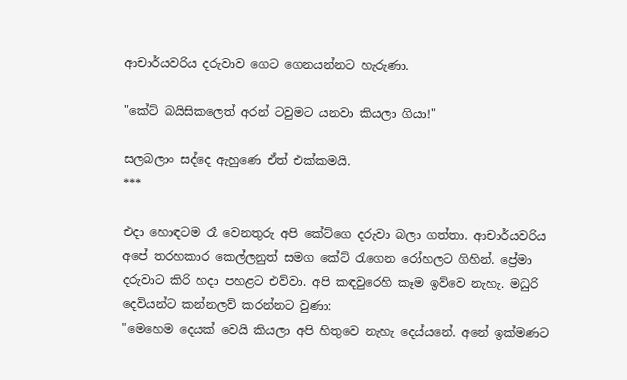ආචාර්යවරිය දරුවාව ගෙට ගෙනයන්නට හැරුණා.

"කේට් බයිසිකලෙත් අරන් ටවුමට යනවා කියලා ගියා!"

සලබලාං සද්දෙ ඇහුණෙ ඒත් එක්කමයි.
***

එදා හොඳටම රෑ වෙනතුරු අපි කේට්ගෙ දරුවා බලා ගත්තා. ආචාර්යවරිය අපේ තරහකාර කෙල්ලනුත් සමග කේට් රැගෙන රෝහලට ගිහින්. ප්‍රේමා දරුවාට කිරි හදා පහළට එව්වා. අපි කඳවුරෙහි කෑම ඉව්වෙ නැහැ. මධුරි දෙවියන්ට කන්නලව් කරන්නට වුණා:
"මෙහෙම දෙයක් වෙයි කියලා අපි හිතුවෙ නැහැ දෙය්යනේ. අනේ ඉක්මණට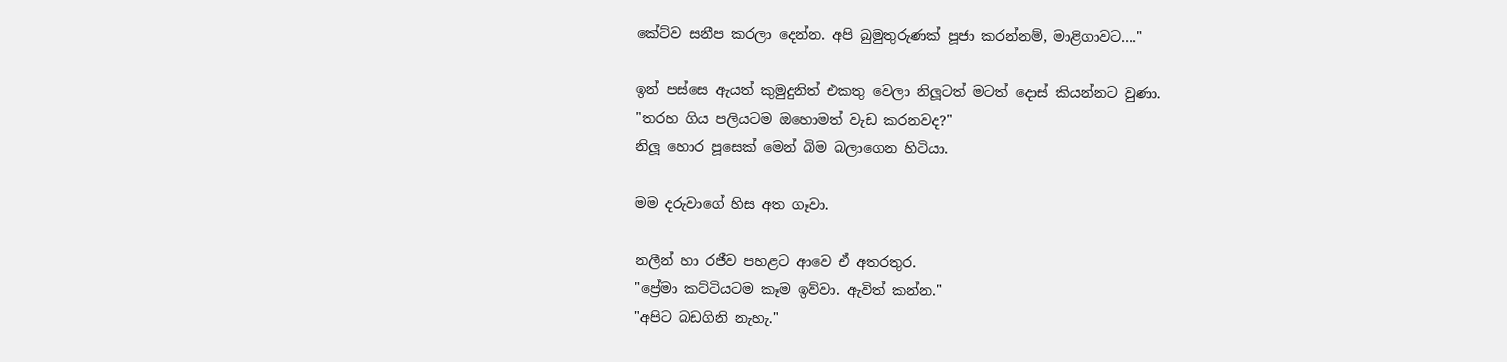කේට්ව සනීප කරලා දෙන්න. අපි බුමුතුරුණක් පූජා කරන්නම්, මාළිගාවට...."

ඉන් පස්සෙ ඇයත් කුමුදුනිත් එකතු වෙලා නිලූටත් මටත් දොස් කියන්නට වුණා.
"තරහ ගිය පලියටම ඔහොමත් වැඩ කරනවද?"
නිලූ හොර පූසෙක් මෙන් බිම බලාගෙන හිටියා.

මම දරුවාගේ හිස අත ගෑවා.

නලීන් හා රජීව පහළට ආවෙ ඒ අතරතුර.
"ප්‍රේමා කට්ටියටම කෑම ඉව්වා. ඇවිත් කන්න."
"අපිට බඩගිනි නැහැ."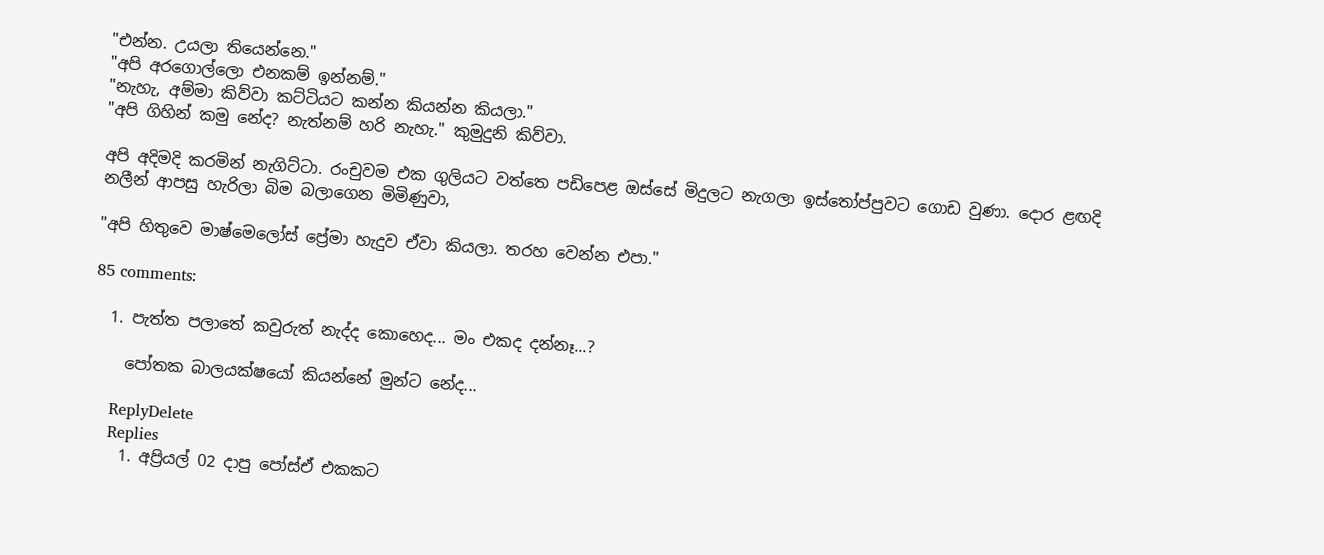"එන්න. උයලා තියෙන්නෙ."
"අපි අරගොල්ලො එනකම් ඉන්නම්."
"නැහැ, අම්මා කිව්වා කට්ටියට කන්න කියන්න කියලා."
"අපි ගිහින් කමු නේද? නැත්නම් හරි නැහැ." කුමුදුනි කිව්වා.

අපි අදිමදි කරමින් නැගිට්ටා. රංචුවම එක ගුලියට වත්තෙ පඩිපෙළ ඔස්සේ මිදුලට නැගලා ඉස්තෝප්පුවට ගොඩ වුණා. දොර ළඟදි නලීන් ආපසු හැරිලා බිම බලාගෙන මිමිණුවා,

"අපි හිතුවෙ මාෂ්මෙලෝස් ප්‍රේමා හැදුව ඒවා කියලා. තරහ වෙන්න එපා."

85 comments:

  1. පැත්ත පලාතේ කවුරුත් නැද්ද කොහෙද... මං එකද දන්නෑ...?

    පෝතක බාලයක්ෂයෝ කියන්නේ මුන්ට නේද...

    ReplyDelete
    Replies
    1. අප්‍රියල් 02 දාපු පෝස්ඒ එකකට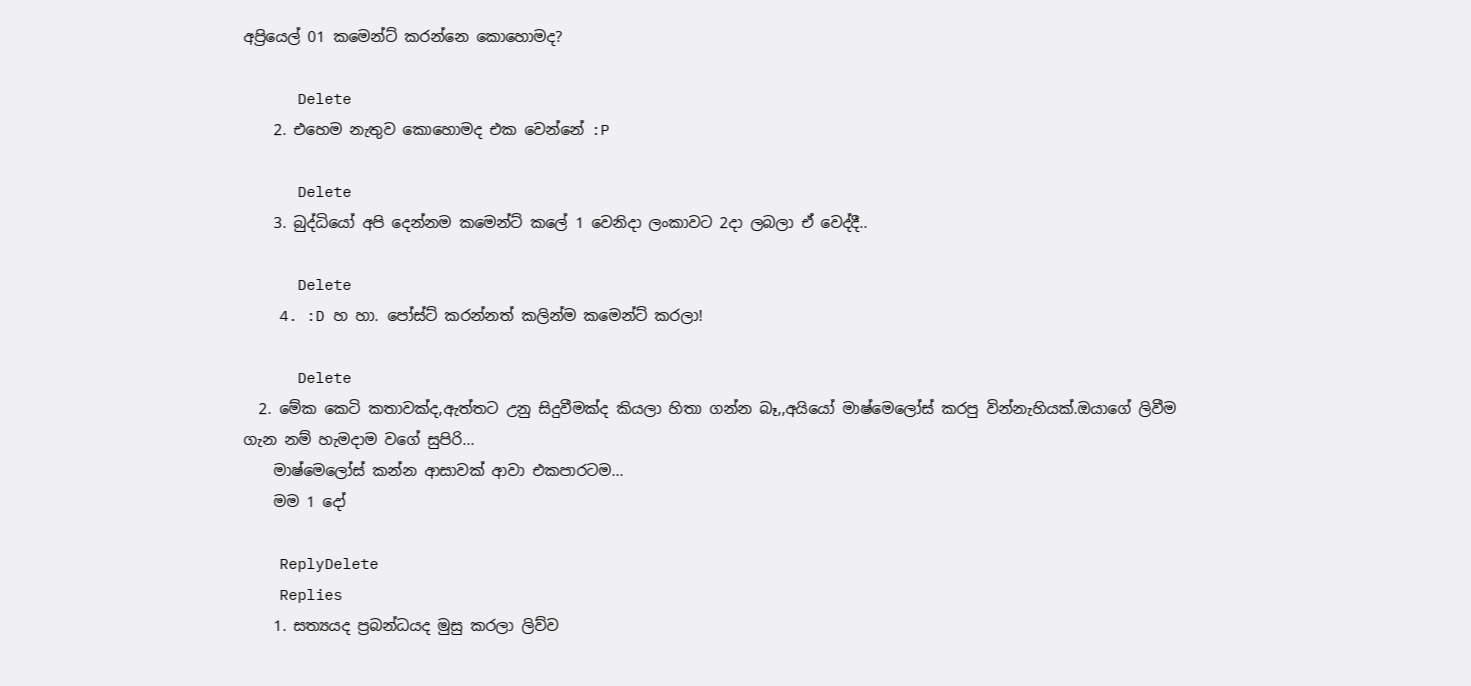අප්‍රියෙල් 01 කමෙන්ට් කරන්නෙ කොහොමද?

      Delete
    2. එහෙම නැතුව කොහොමද එක වෙන්නේ :P

      Delete
    3. බුද්ධියෝ අපි දෙන්නම කමෙන්ට් කලේ 1 වෙනිදා ලංකාවට 2දා ලබලා ඒ වෙද්දී..

      Delete
    4. :D හ හා. පෝස්ට් කරන්නත් කලින්ම කමෙන්ට් කරලා!

      Delete
  2. මේක කෙටි කතාවක්ද,ඇත්තට උනු සිදුවීමක්ද කියලා හිතා ගන්න බෑ,,අයියෝ මාෂ්මෙලෝස් කරපු වින්නැහියක්.ඔයාගේ ලිවීම ගැන නම් හැමදාම වගේ සුපිරි...
    මාෂ්මෙලෝස් කන්න ආසාවක් ආවා එකපාරටම...
    මම 1 දෝ

    ReplyDelete
    Replies
    1. සත්‍යයද ප්‍රබන්ධයද මුසු කරලා ලිව්ව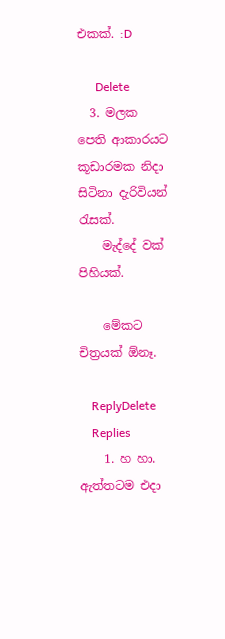එකක්. :D

      Delete
  3. මලක පෙති ආකාරයට කූඩාරමක නිදා සිටිනා දැරිවියන් රැසක්.
    මැද්දේ වක් පිහියක්.

    මේකට චිත්‍රයක් ඕනෑ.

    ReplyDelete
    Replies
    1. හ හා. ඇත්තටම එදා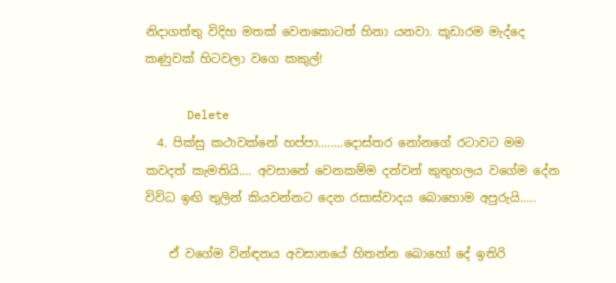නිදාගත්තු විදිහ මතක් වෙනකොටත් හිනා යනවා. කූඩාරම මැද්දෙ කණුවක් හිටවලා වගෙ කකුල්!

      Delete
  4. පික්සු කථාවක්නේ හප්පා........දොස්තර නෝනගේ රටාවට මම කවදත් කැමතියි.... අවසානේ වෙනකම්ම දන්වන් කුතුහලය වගේම දේන විවිධ ඉඟි තුලින් කියවන්නට දෙන රසාස්වාදය බොහොම අපුරුයි.....

    ඒ වගේම වින්ඳනය අවසානයේ හිතන්න බොහෝ දේ ඉතිරි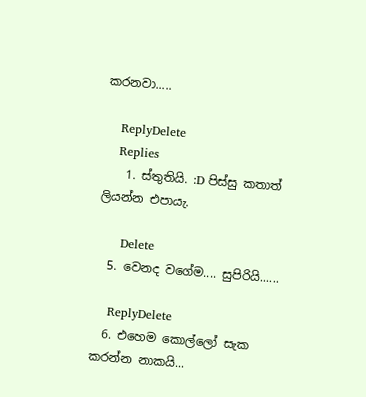කරනවා.....

    ReplyDelete
    Replies
    1. ස්තුතියි. :D පිස්සු කතාත් ලියන්න එපායැ.

      Delete
  5. වෙනද වගේම.... සුපිරියි......

    ReplyDelete
  6. එහෙම කොල්ලෝ සැක කරන්න නාකයි...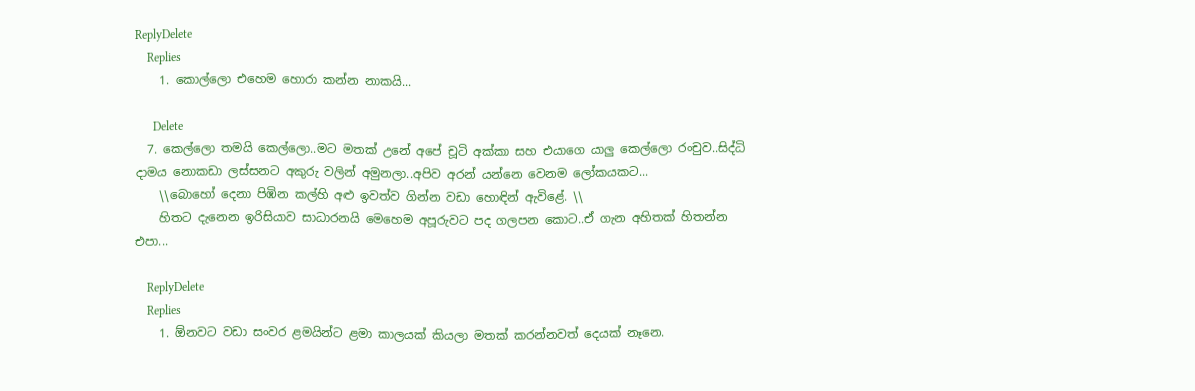ReplyDelete
    Replies
    1. කොල්ලො එහෙම හොරා කන්න නාකයි...

      Delete
  7. කෙල්ලො තමයි කෙල්ලො..මට මතක් උනේ අපේ චූටි අක්කා සහ එයාගෙ යාලු කෙල්ලො රංචුව..සිද්ධි දාමය නොකඩා ලස්සනට අකුරු වලින් අමුනලා..අපිව අරන් යන්නෙ වෙනම ලෝකයකට...
    \\බොහෝ දෙනා පිඹින කල්හි අළු ඉවත්ව ගින්න වඩා හොඳින් ඇවිළේ. \\
    හිතට දැනෙන ඉරිසියාව සාධාරනයි මෙහෙම අපූරුවට පද ගලපන කොට..ඒ ගැන අහිතක් හිතන්න එපා...

    ReplyDelete
    Replies
    1. ඕනවට වඩා සංවර ළමයින්ට ළමා කාලයක් කියලා මතක් කරන්නවත් දෙයක් නෑනෙ.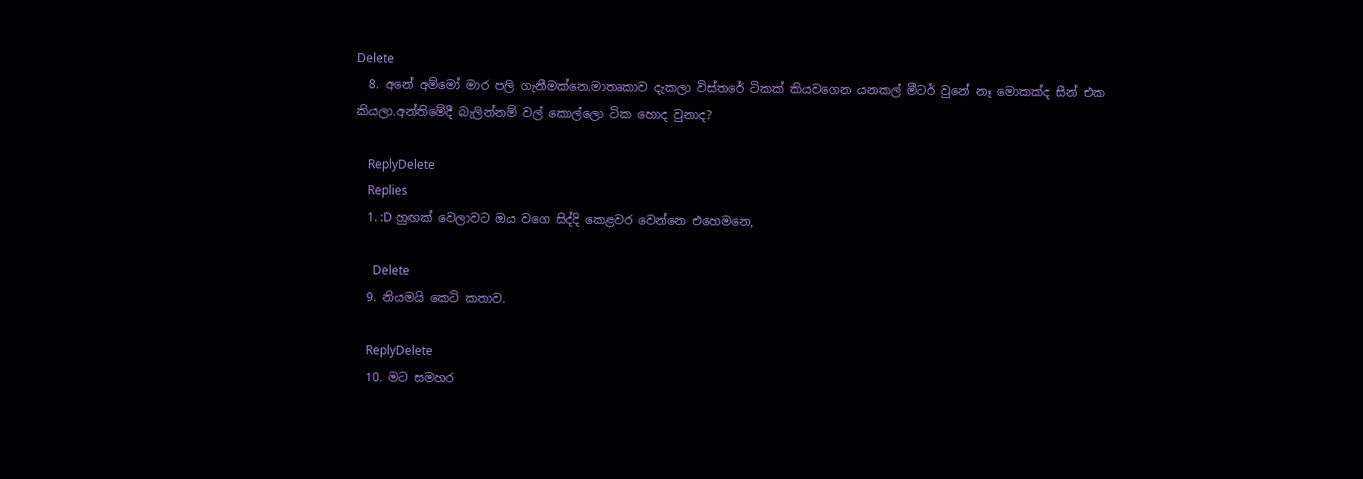Delete
  8. අනේ අම්මෝ මාර පලි ගැනීමක්නෙ.මාතෘකාව දැකලා විස්තරේ ටිකක් කියවගෙන යනකල් මීටර් වුනේ නෑ මොකක්ද සීන් එක කියලා.අන්තිමේදී බැලින්නම් වල් කොල්ලො ටික හොද වුනාද?

    ReplyDelete
    Replies
    1. :D හුඟක් වෙලාවට ඔය වගෙ සිද්දි කෙළවර වෙන්නෙ එහෙමනෙ,

      Delete
  9. නියමයි කෙටි කතාව.

    ReplyDelete
  10. මට සමහර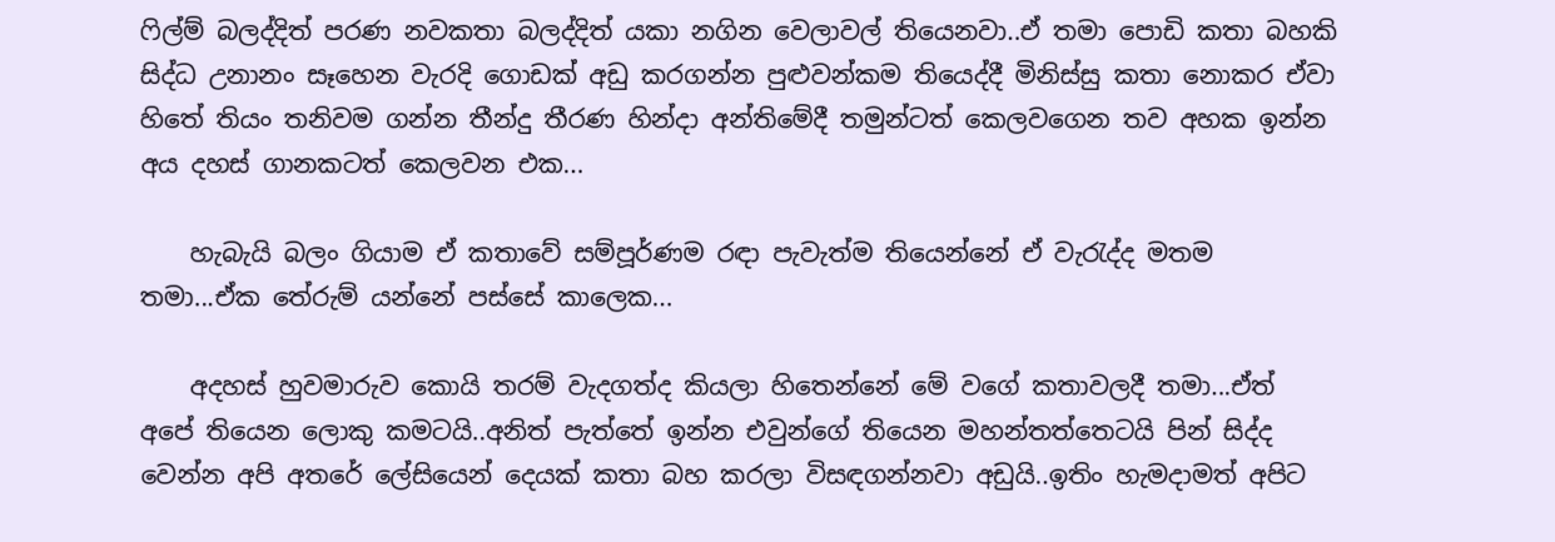ෆිල්ම් බලද්දිත් පරණ නවකතා බලද්දිත් යකා නගින වෙලාවල් තියෙනවා..ඒ තමා පොඩි කතා බහකි සිද්ධ උනානං සෑහෙන වැරදි ගොඩක් අඩු කරගන්න පුළුවන්කම තියෙද්දී මිනිස්සු කතා නොකර ඒවා හිතේ තියං තනිවම ගන්න තීන්දු තීරණ හින්දා අන්තිමේදී තමුන්ටත් කෙලවගෙන තව අහක ඉන්න අය දහස් ගානකටත් කෙලවන එක...

    හැබැයි බලං ගියාම ඒ කතාවේ සම්පූර්ණම රඳා පැවැත්ම තියෙන්නේ ඒ වැරැද්ද මතම තමා...ඒක තේරුම් යන්නේ පස්සේ කාලෙක...

    අදහස් හුවමාරුව කොයි තරම් වැදගත්ද කියලා හිතෙන්නේ මේ වගේ කතාවලදී තමා...ඒත් අපේ තියෙන ලොකු කමටයි..අනිත් පැත්තේ ඉන්න එවුන්ගේ තියෙන මහන්තත්තෙටයි පින් සිද්ද වෙන්න අපි අතරේ ලේසියෙන් දෙයක් කතා බහ කරලා විසඳගන්නවා අඩුයි..ඉතිං හැමදාමත් අපිට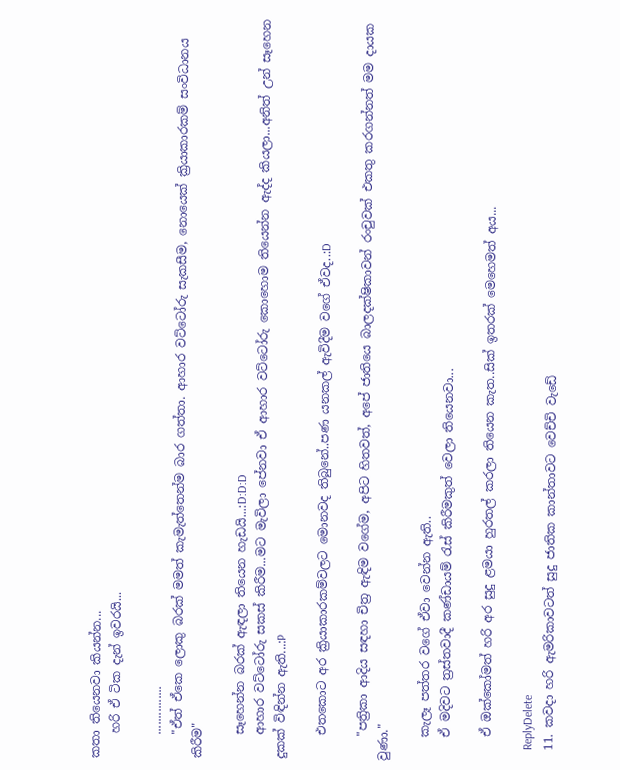කතා තියෙනවා කියන්න...
    හරි ඒ ටික දැන් ඉවරයි...

    ...............
    "ඒත් ඒකෙ ලොකු බරක් මමත් කැමැත්තෙන්ම බාර ගත්තා. ආහාර වට්ටෝරු සැකසීම, නොයෙක් ක්‍රියාකාරකම් සංවිධානය කිරීම"

    සෑහෙන්න බරක් ඇඳලා තියෙන හැඩයි...:D:D:D
    ආහාර වට්ටෝරු සකස් කිරීම...මට මැවිලා පේනවා ඒ ආහාර වට්ටෝරු කොහොම තියෙන්න ඇද්ද කියලා...අනිත් උන් සෑහෙන දුකක් විඳින්න ඇති...:P

    එතකොට අර ක්‍රියාකාරකම්වලට මොනවද තිබුනේ..පණ යනකල් ඇවිදීම වගේ ඒවද..:D

    "පත්‍රිකා ආදිය සඳහා චිත්‍ර ඇඳිම වගේම, අපිට හිතවත්, අපේ ජාතියෙ බාලදක්ෂිකාවන් රංචුවක් එකතු කරගන්නත් මම දායක වුණා."

    කැලෑ පත්තර වගේ ඒවා වෙන්න ඇති..
    ඒ මදිවට ත්‍රස්තවාදී කණ්ඩායම් රැස් කිරීමකුත් වෙලා තියෙනවා...

    ඒ ඔක්කෝමත් හරි අර සුදු ළමයා හුරතල් කරලා තියෙන කැත..සික් ඉතරක් මෙහෙමත් අය...

    ReplyDelete
  11. කවදා හරි ඇමරිකාවටත් සුදු ජාතික කාන්තාවට වෙච්චි වැඩේ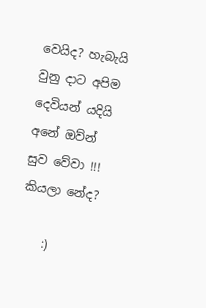වෙයිද? හැබැයි වුනු දාට අපිම දෙවියන් යදියි අනේ ඔව්න් සුව වේවා !!! කියලා නේද?

    :)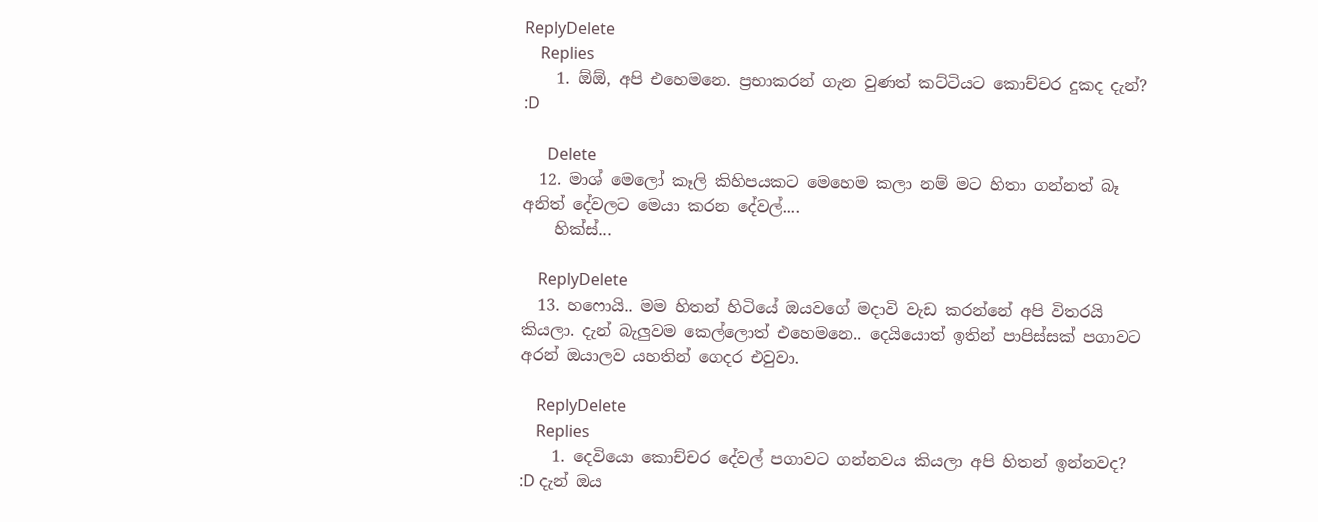ReplyDelete
    Replies
    1. ඕඕ, අපි එහෙමනෙ. ප්‍රභාකරන් ගැන වුණත් කට්ටියට කොච්චර දුකද දැන්? :D

      Delete
  12. මාශ් මෙලෝ කෑලි කිහිපයකට මෙහෙම කලා නම් මට හිතා ගන්නත් බෑ අනිත් දේවලට මෙයා කරන දේවල්....
    හික්ස්...

    ReplyDelete
  13. හෆොයි.. මම හිතන් හිටියේ ඔයවගේ මදාවි වැඩ කරන්නේ අපි විත‍රයි කියලා. දැන් බැලුවම කෙල්ලොත් එහෙමනෙ.. දෙයියොත් ඉතින් පාපිස්සක් පගාවට අරන් ඔයාලව යහතින් ගෙදර එවුවා.

    ReplyDelete
    Replies
    1. දෙවියො කොච්චර දේවල් පගාවට ගන්නවය කියලා අපි හිතන් ඉන්නවද? :D දැන් ඔය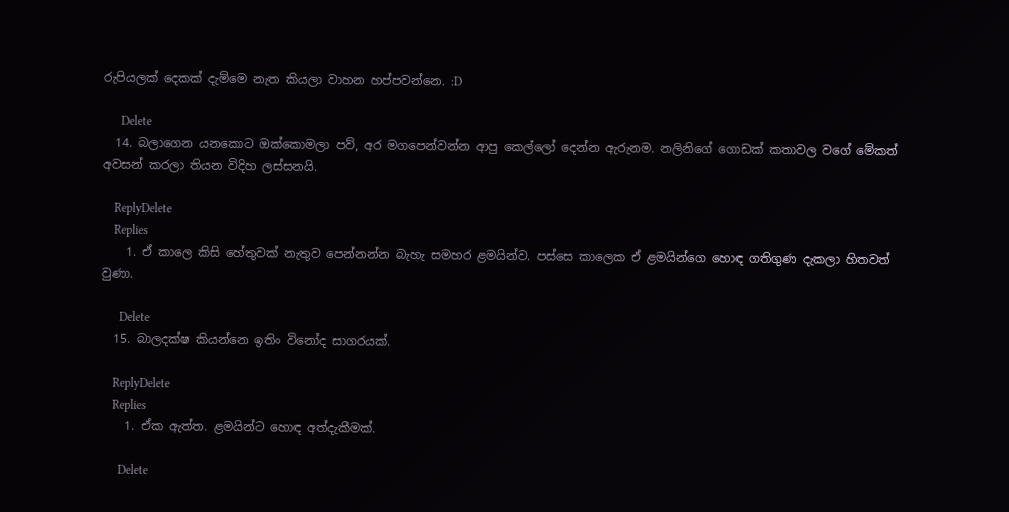රුපියලක් දෙකක් දැම්මෙ නැත කියලා වාහන හප්පවන්නෙ. :D

      Delete
  14. බලාගෙන යනකොට ඔක්කොමලා පව්, අර මගපෙන්වන්න ආපු කෙල්ලෝ දෙන්න ඇරුනම. නලිනිගේ ගොඩක් කතාවල වගේ මේකත් අවසන් කරලා තියන විදිහ ලස්සනයි.

    ReplyDelete
    Replies
    1. ඒ කාලෙ කිසි හේතුවක් නැතුව පෙන්නන්න බැහැ සමහර ළමයින්ව. පස්සෙ කාලෙක ඒ ළමයින්ගෙ හොඳ ගතිගුණ දැකලා හිතවත් වුණා.

      Delete
  15. බාලදක්ෂ කියන්නෙ ඉතිං විනෝද සාගරයක්.

    ReplyDelete
    Replies
    1. ඒක ඇත්ත. ළමයින්ට හොඳ අත්දැකීමක්.

      Delete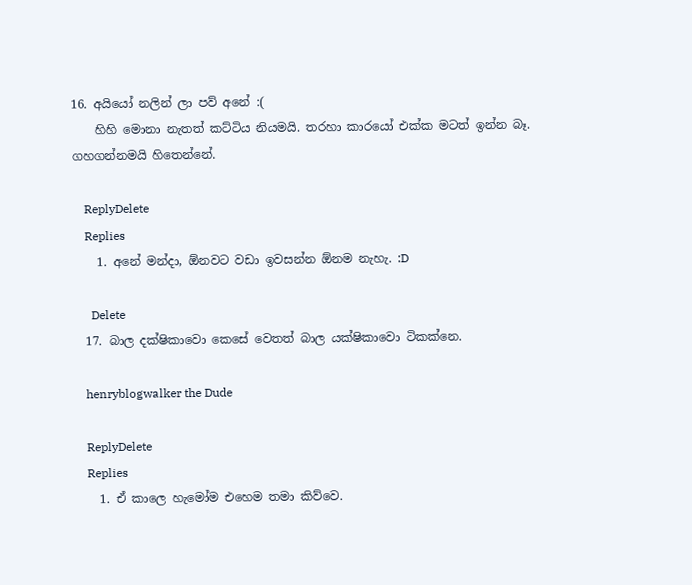16. අයියෝ නලින් ලා පව් අනේ :(
    හිහි මොනා නැතත් කට්ටිය නියමයි. තරහා කාරයෝ එක්ක මටත් ඉන්න බෑ. ගහගන්නමයි හිතෙන්නේ.

    ReplyDelete
    Replies
    1. අනේ මන්දා, ඕනවට වඩා ඉවසන්න ඕනම නැහැ. :D

      Delete
  17. බාල දක්ෂිකාවො කෙසේ වෙතත් බාල යක්ෂිකාවො ටිකක්නෙ.

    henryblogwalker the Dude

    ReplyDelete
    Replies
    1. ඒ කාලෙ හැමෝම එහෙම තමා කිව්වෙ.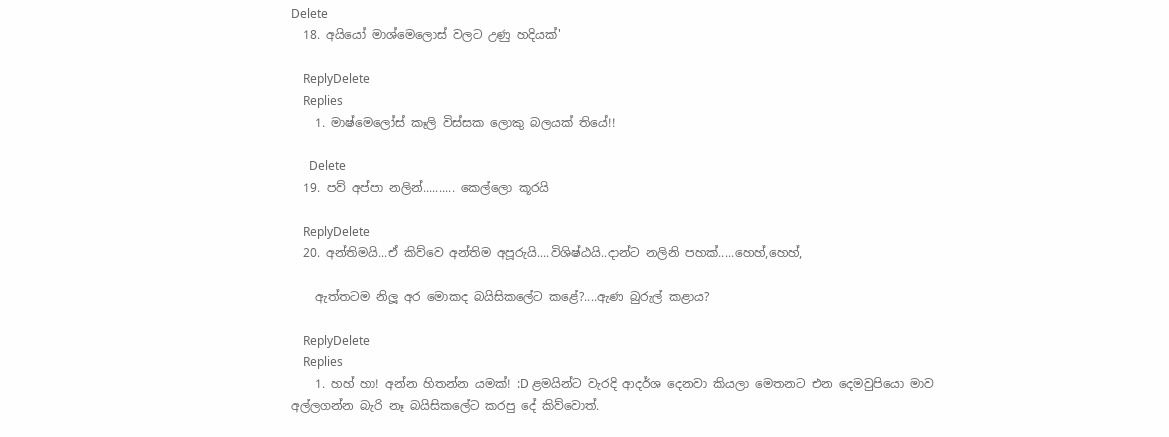Delete
  18. අයියෝ මාශ්මෙලොස් වලට උණු හදියක්'

    ReplyDelete
    Replies
    1. මාෂ්මෙලෝස් කෑලි විස්සක ලොකු බලයක් තියේ!!

      Delete
  19. පව් අප්පා නලින්.......... කෙල්ලො කූරයි

    ReplyDelete
  20. අන්තිමයි...ඒ කිව්වෙ අන්තිම අපූරුයි....විශිෂ්ඨයි..දාන්ට නලිනි පහක්.....හෙහ්,හෙහ්,

    ඇත්තටම නිලූ අර මොකද බයිසිකලේට කළේ?....ඇණ බුරුල් කළාය?

    ReplyDelete
    Replies
    1. හහ් හා! අන්න හිතන්න යමක්! :D ළමයින්ට වැරදි ආදර්ශ දෙනවා කියලා මෙතනට එන දෙමවුපියො මාව අල්ලගන්න බැරි නෑ බයිසිකලේට කරපු දේ කිව්වොත්.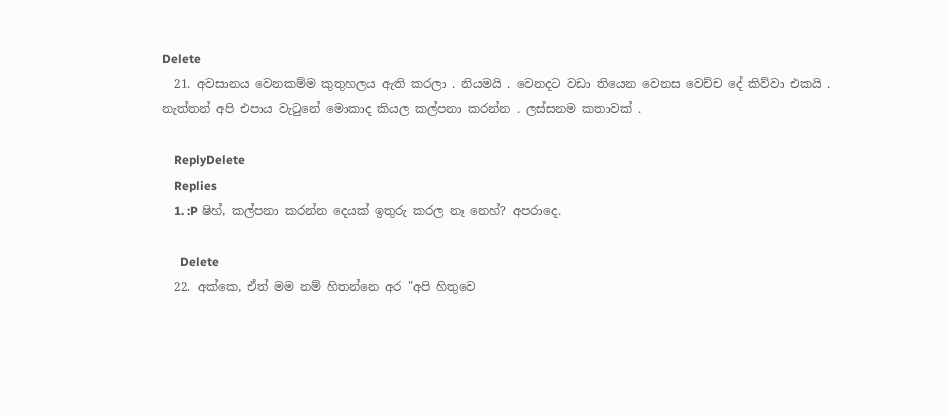Delete
  21. අවසානය වෙනකම්ම කුතුහලය ඇති කරලා . නියමයි . වෙනදට වඩා තියෙන වෙනස වෙච්ච දේ කිව්වා එකයි . නැත්තන් අපි එපාය වැටුනේ මොකාද කියල කල්පනා කරන්න . ලස්සනම කතාවක් .

    ReplyDelete
    Replies
    1. :P ෂිහ්, කල්පනා කරන්න දෙයක් ඉතුරු කරල නෑ නෙහ්? අපරාදෙ.

      Delete
  22. අක්කෙ, ඒත් මම නම් හිතන්නෙ අර "අපි හිතුවෙ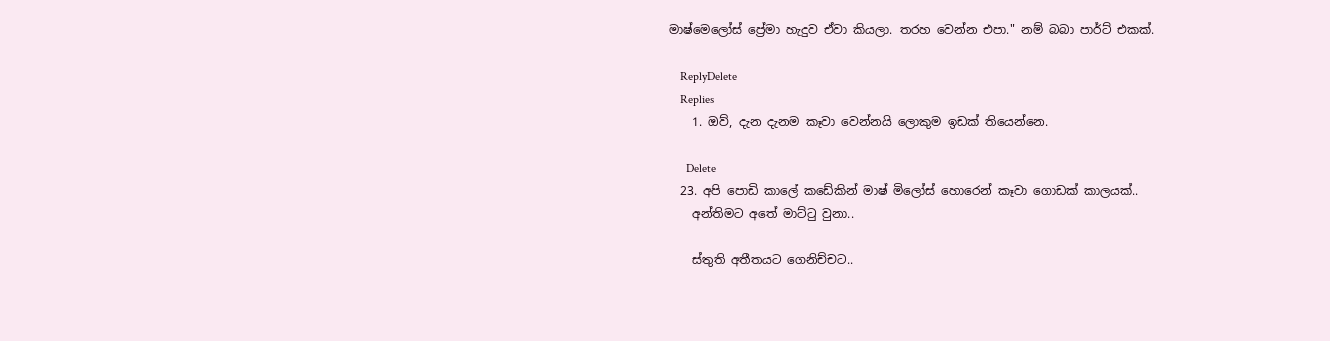මාෂ්මෙලෝස් ප්‍රේමා හැදුව ඒවා කියලා. තරහ වෙන්න එපා." නම් බබා පාර්ට් එකක්.

    ReplyDelete
    Replies
    1. ඔව්, දැන දැනම කෑවා වෙන්නයි ලොකුම ඉඩක් තියෙන්නෙ.

      Delete
  23. අපි පොඩි කාලේ කඩේකින් මාෂ් මිලෝස් හොරෙන් කෑවා ගොඩක් කාලයක්..
    අන්තිමට අතේ මාට්ටු වුනා..

    ස්තුති අතීතයට ගෙනිච්චට..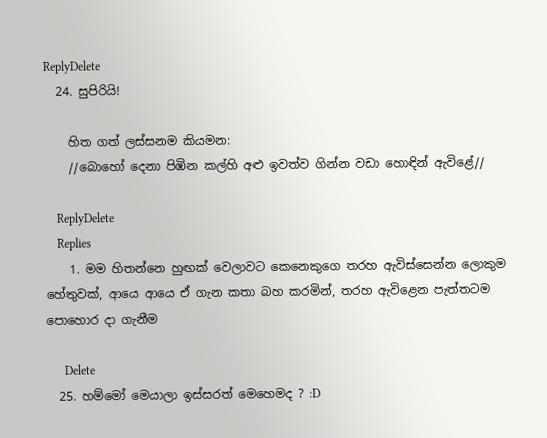ReplyDelete
  24. සුපිරියි!

    හිත ගත් ලස්සනම කියමන:
    //බොහෝ දෙනා පිඹින කල්හි අළු ඉවත්ව ගින්න වඩා හොඳින් ඇවිළේ//

    ReplyDelete
    Replies
    1. මම හිතන්නෙ හුඟක් වෙලාවට කෙනෙකුගෙ තරහ ඇවිස්සෙන්න ලොකුම හේතුවක්, ආයෙ ආයෙ ඒ ගැන කතා බහ කරමින්, තරහ ඇවිළෙන පැත්තටම පොහොර දා ගැනීම

      Delete
  25. හම්මෝ මෙයාලා ඉස්සරත් මෙහෙමද ? :D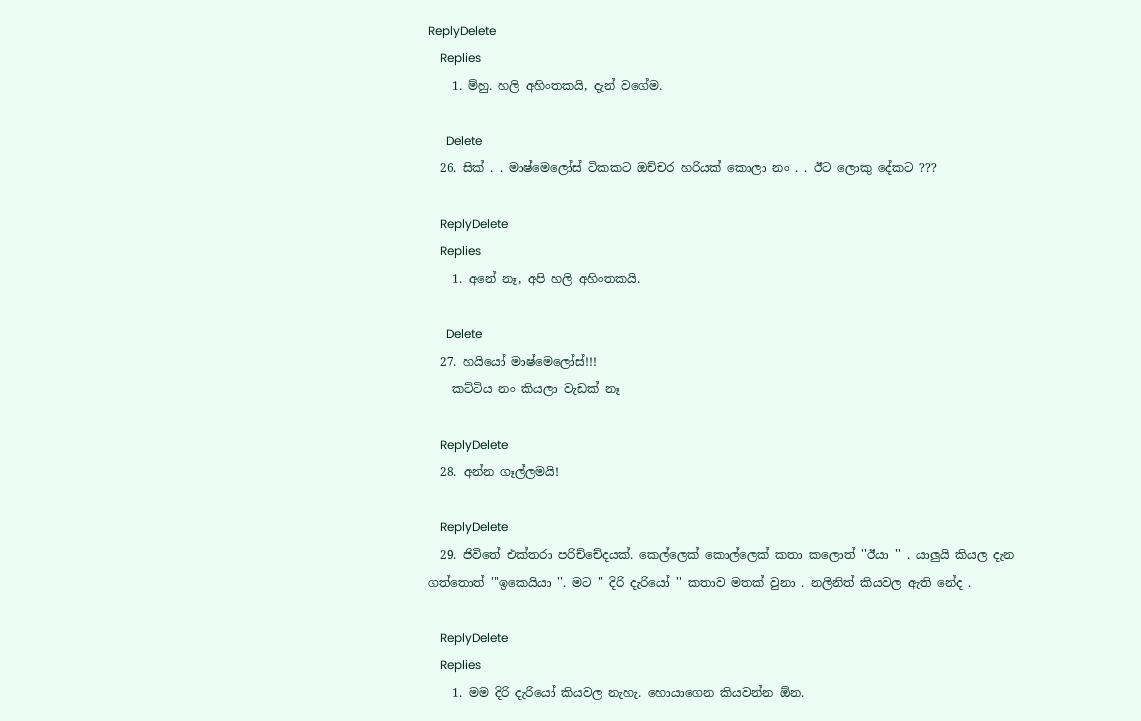ReplyDelete
    Replies
    1. ම්හු. හලි අහිංතකයි, දැන් වගේම.

      Delete
  26. සික් . . මාෂ්මෙලෝස් ටිකකට ඔච්චර හරියක් කොලා නං . . ඊට ලොකු දේකට ???

    ReplyDelete
    Replies
    1. අනේ නෑ, අපි හලි අහිංතකයි.

      Delete
  27. හයියෝ මාෂ්මෙලෝස්!!!
    කට්ටිය නං කියලා වැඩක් නෑ

    ReplyDelete
  28. අන්න ගෑල්ලමයි!

    ReplyDelete
  29. ජිවිතේ එක්තරා පරිච්චේදයක්. කෙල්ලෙක් කොල්ලෙක් කතා කලොත් ''ඊයා '' . යාලුයි කියල දැන ගත්තොත් '''ඉකෙයියා ''. මට '' දිරි දැරියෝ '' කතාව මතක් වුනා . නලිනිත් කියවල ඇති නේද .

    ReplyDelete
    Replies
    1. මම දිරි දැරියෝ කියවල නැහැ. හොයාගෙන කියවන්න ඕන.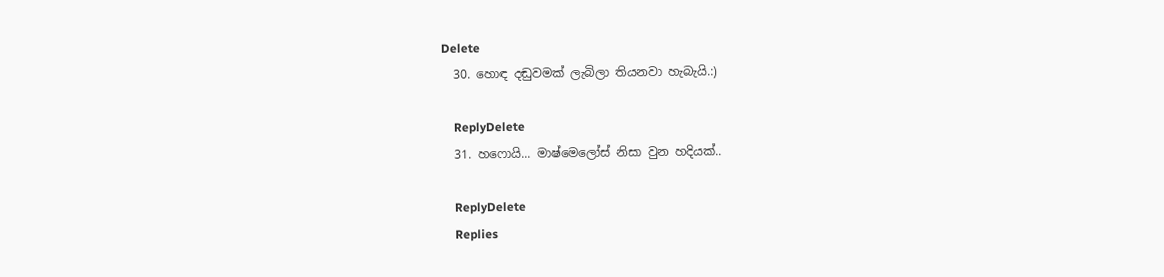Delete
  30. හොඳ දඬුවමක් ලැබිලා තියනවා හැබැයි.:)

    ReplyDelete
  31. හෆොයි... මාෂ්මෙලෝස් නිසා වුන හදියක්..

    ReplyDelete
    Replies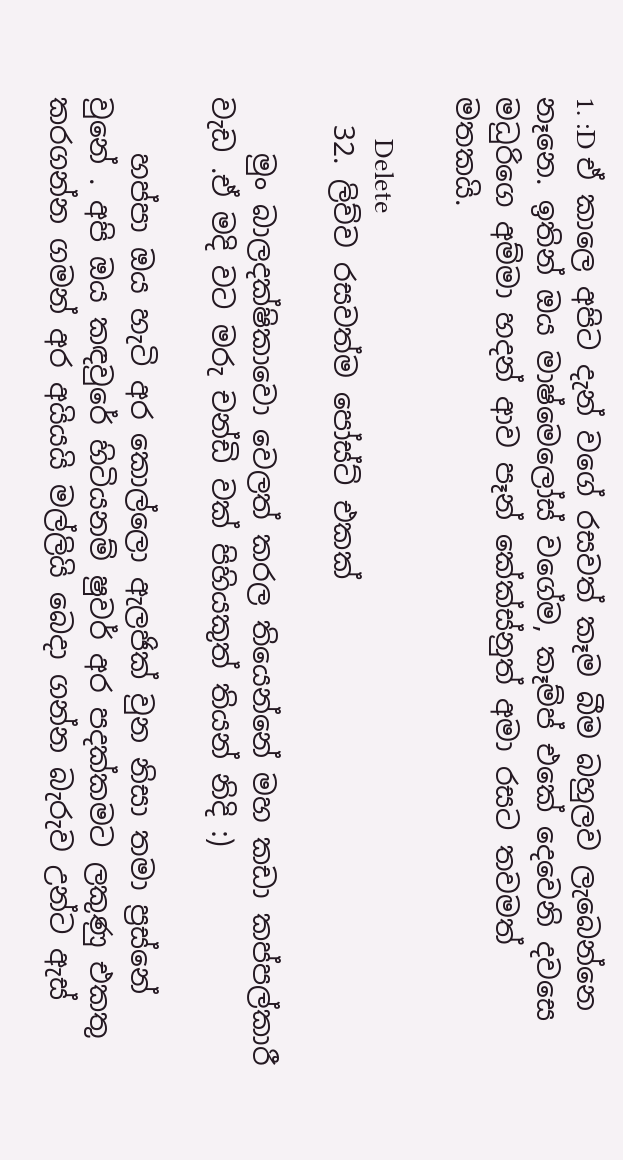1. :D ඒ කාලෙ අපිට දැන් වගේ රසවත් කෑම බීම බහුලව ලැබෙන්නෙ නෑනෙ. ඉතින් ඔය මාෂ්මෙලෝස් වගේම, කෑම්ප් එකේ දෙවෙනි දවසෙ මධුරිගෙ අම්මා හදන් ආව පෑන් කේක්ස්නුත් අමා රසට තවමත් මතකයි.

      Delete
  32. ලිව්ව රසවත්ම පෝස්ට් එකක්

    මුං බාලදක්ෂිකාවො වෙලත් කරල තියෙන්නේ මහ කඩා කප්පල්කාරී වැඩ .ඒ මදි වට මරු චන්ඩි වක් පිහියකුත් තියන් නිදි :)

    හප්පා ඔය හැටි අර කොල්ලො ඇලජික් වුන නිසා තමා ප්‍රස්නේ වුනේ . අපි ඔය කඳවුරේ හිටියනම් ෂුවර් අර පදක්කමට ලකුණු එකතු කරගන්න ගමන් අර අයියයි මල්ලියි බෙදා ගන්න බැරුව උන්ට ඇස්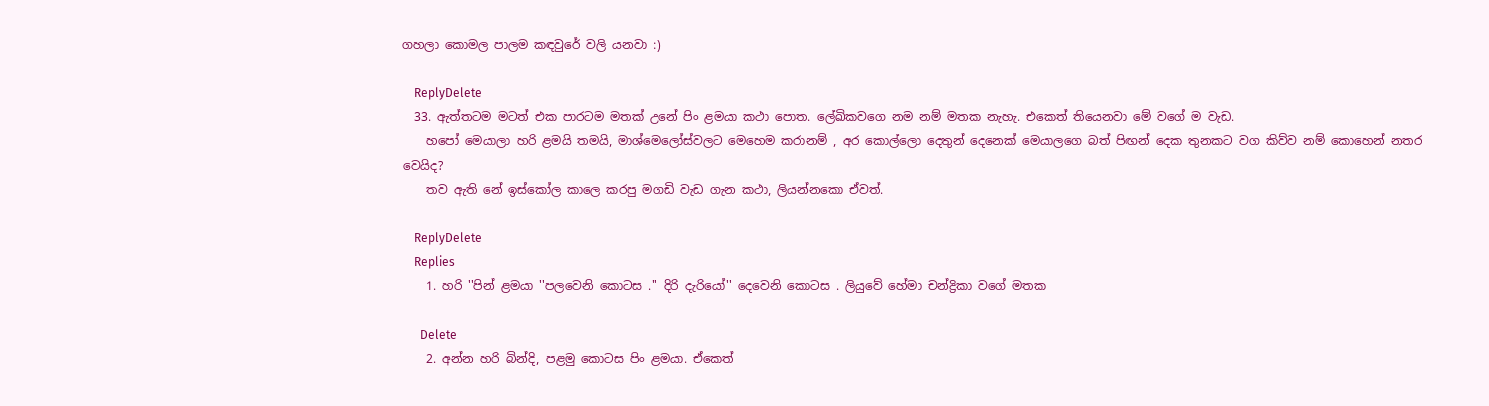ගහලා කොමල පාලම කඳවුරේ වලි යනවා :)

    ReplyDelete
  33. ඇත්තටම මටත් එක පාරටම මතක් උනේ පිං ළමයා කථා පොත. ලේඛිකවගෙ නම නම් මතක නැහැ. එකෙත් තියෙනවා මේ වගේ ම වැඩ.
    හපෝ මෙයාලා හරි ළමයි තමයි, මාශ්මෙලෝස්වලට මෙහෙම කරානම් , අර කොල්ලො දෙතුන් දෙනෙක් මෙයාලගෙ බත් පිඟන් දෙක තුනකට වග කිව්ව නම් කොහෙන් නතර වෙයිද?
    තව ඇති නේ ඉස්කෝල කාලෙ කරපු මගඩි වැඩ ගැන කථා, ලියන්නකො ඒවත්.

    ReplyDelete
    Replies
    1. හරි ''පින් ළමයා ''පලවෙනි කොටස .'' දිරි දැරියෝ'' දෙවෙනි කොටස . ලියුවේ හේමා චන්ද්‍රිකා වගේ මතක

      Delete
    2. අන්න හරි බින්දි, පළමු කොටස පිං ළමයා. ඒකෙත්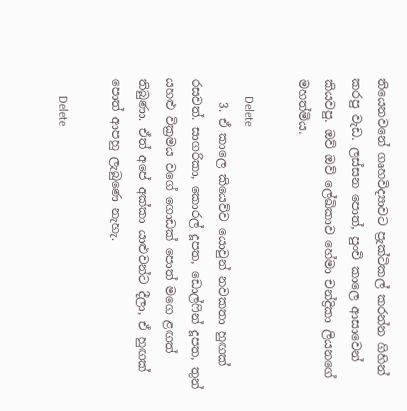තියෙනවනේ ගෘහවිද්‍යාවට ප්‍රැක්ටිකල් කරන්න ගිහින් කරපු වැඩ. ලස්සන පොත්, පුංචි කාලෙ ආසාවෙන් කියවපු. ඔව් ඔව් ලේඛිකාව හේමා චන්ද්‍රිකා ලියනගේ මහත්මිය.

      Delete
    3. ඒ කාලෙ කියෙව්ව යොවුන් නවකතා හුඟක් රසවත්. සාගරිකා, කොරල් දූපත, ඩොල්ෆින් දූපත, තුන් යහළු වික්‍රමය වගේ ගොඩක් පොත් මගෙ ළඟත් තිබුණා. ඒත් අපේ අක්කා යාළුවන්ට දීලා, ඒ හුඟක් පොත් ආපහු ලැබුණෙ නැහැ.

      Delete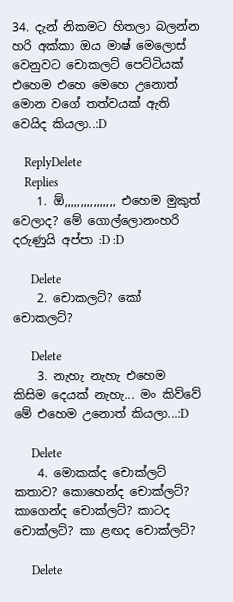34. දැන් නිකමට හිතලා බලන්න හරි අක්කා ඔය මාෂ් මෙලොස් වෙනුවට චොකලට් පෙට්ටියක් එහෙම එහෙ මෙහෙ උනොත් මොන වගේ තත්වයක් ඇති වෙයිද කියලා..:D

    ReplyDelete
    Replies
    1. ඕ,,,,,,,,,,,,,,,, එහෙම මුකුත් වෙලාද? මේ ගොල්ලොනංහරි දරුණුයි අප්පා :D :D

      Delete
    2. චොකලට්? කෝ චොකලට්?

      Delete
    3. නැහැ නැහැ එහෙම කිසිම දෙයක් නැහැ... මං කිව්වේ මේ එහෙම උනොත් කියලා...:D

      Delete
    4. මොකක්ද චොක්ලට් කතාව? කොහෙන්ද චොක්ලට්? කාගෙන්ද චොක්ලට්? කාටද චොක්ලට්? කා ළඟද චොක්ලට්?

      Delete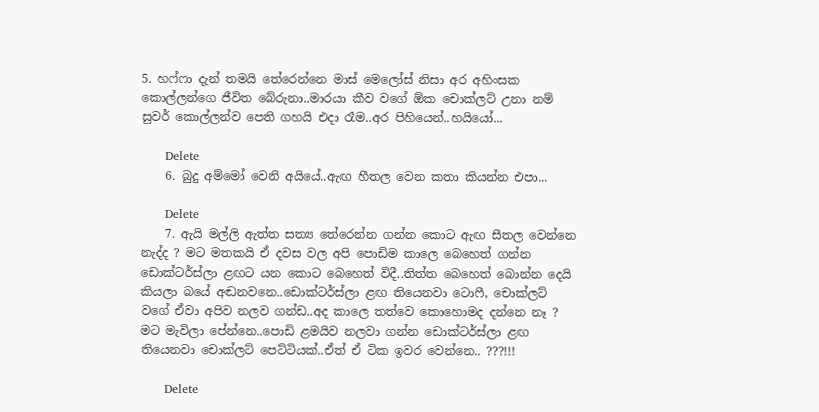5. හෆ්ෆා දැන් තමයි තේරෙන්නෙ මාස් මෙලෝස් නිසා අර අහිංසක කොල්ලන්ගෙ ජීවිත බේරුනා..මාරයා කීව වගේ ඕක චොක්ලට් උනා නම් සුවර් කොල්ලන්ව පෙති ගහයි එදා රෑම..අර පිහියෙන්..හයියෝ...

      Delete
    6. බුදු අම්මෝ වෙනි අයියේ..ඇඟ හීතල වෙන කතා කියන්න එපා...

      Delete
    7. ඇයි මල්ලි ඇත්ත සත්‍ය තේරෙන්න ගන්න කොට ඇඟ සීතල වෙන්නෙ නැද්ද ? මට මතකයි ඒ දවස වල අපි පොඩිම කාලෙ බෙහෙත් ගන්න ඩොක්ටර්ස්ලා ළඟට යන කොට බෙහෙත් විදී..තිත්ත බෙහෙත් බොන්න දෙයි කියලා බයේ අඬනවනෙ..ඩොක්ටර්ස්ලා ළඟ තියෙනවා ටොෆී, චොක්ලට් වගේ ඒවා අපිව නලව ගන්ඩ..අද කාලෙ තත්වෙ කොහොමද දන්නෙ නෑ ? මට මැවිලා පේන්නෙ..පොඩි ළමයිව නලවා ගන්න ඩොක්ටර්ස්ලා ළඟ තියෙනවා චොක්ලට් පෙට්ටියක්..ඒත් ඒ ටික ඉවර වෙන්නෙ.. ???!!!

      Delete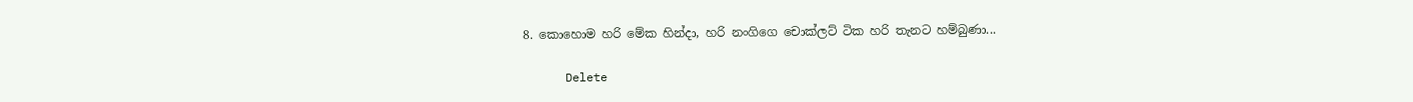8. කොහොම හරි මේක හින්දා, හරි නංගිගෙ චොක්ලට් ටික හරි තැනට හම්බුණා...

      Delete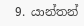9. යාන්තන්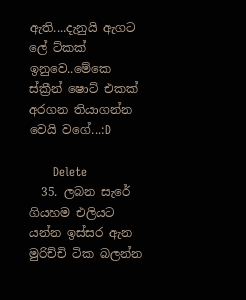ඇති....දැනුයි ඇගට ලේ ට්කක් ඉනුවෙ..මේකෙ ස්ක්‍රීන් ෂොට් එකක් අරගන තියාගන්න වෙයි වගේ...:D

      Delete
  35. ලබන සැරේ ගියහම එලියට යන්න ඉස්සර ඇන මුරිච්චි ටික බලන්න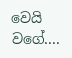වෙයි වගේ....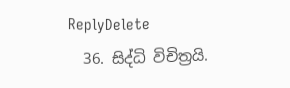ReplyDelete
  36. සිද්ධි විචිත්‍රයි.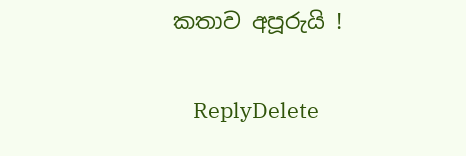කතාව අපූරුයි !

    ReplyDelete